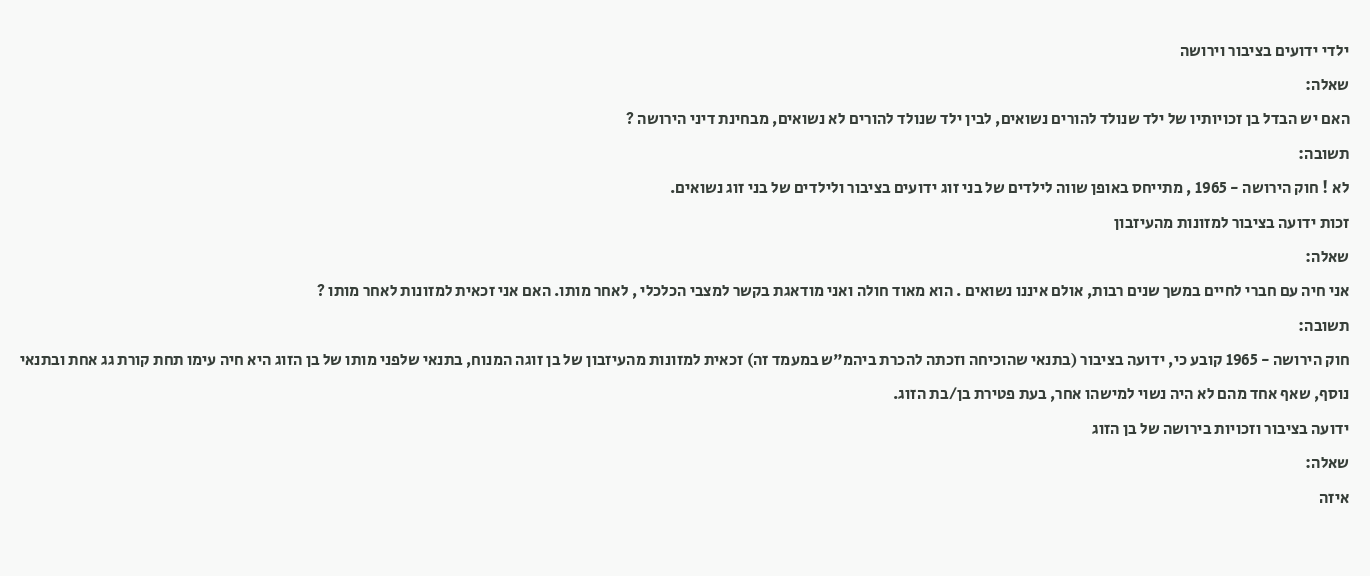ילדי ידועים בציבור וירושה
שאלה:
האם יש הבדל בן זכויותיו של ילד שנולד להורים נשואים, לבין ילד שנולד להורים לא נשואים, מבחינת דיני הירושה ?
תשובה:
לא ! חוק הירושה - 1965 , מתייחס באופן שווה לילדים של בני זוג ידועים בציבור ולילדים של בני זוג נשואים.
זכות ידועה בציבור למזונות מהעיזבון
שאלה:
אני חיה עם חברי לחיים במשך שנים רבות, אולם איננו נשואים . הוא מאוד חולה ואני מודאגת בקשר למצבי הכלכלי , לאחר מותו. האם אני זכאית למזונות לאחר מותו ?
תשובה:
חוק הירושה - 1965 קובע כי, ידועה בציבור (בתנאי שהוכיחה וזכתה להכרת ביהמ"ש במעמד זה) זכאית למזונות מהעיזבון של בן זוגה המנוח, בתנאי שלפני מותו של בן הזוג היא חיה עימו תחת קורת גג אחת ובתנאי נוסף, שאף אחד מהם לא היה נשוי למישהו אחר, בעת פטירת בן/בת הזוג.
ידועה בציבור וזכויות בירושה של בן הזוג
שאלה:
איזה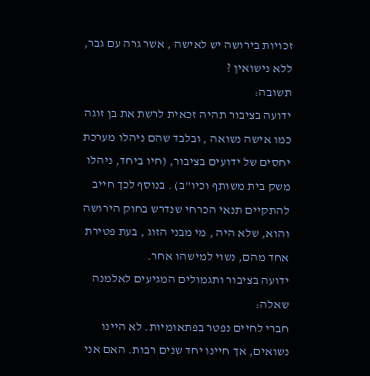זכויות בירושה יש לאישה , אשר גרה עם גבר, ללא נישואין ?
תשובה:
ידועה בציבור תהיה זכאית לרשת את בן זוגה כמו אישה נשואה , ובלבד שהם ניהלו מערכת יחסים של ידועים בציבור, (חיו ביחד, ניהלו משק בית משותף וכיו"ב) . בנוסף לכך חייב להתקיים תנאי הכרחי שנדרש בחוק הירושה והוא, שלא היה , מי מבני הזוג , בעת פטירת אחד מהם, נשוי למישהו אחר.
ידועה בציבור ותגמולים המגיעים לאלמנה
שאלה:
חברי לחיים נפטר בפתאומיות. לא היינו נשואים, אך חיינו יחד שנים רבות. האם אני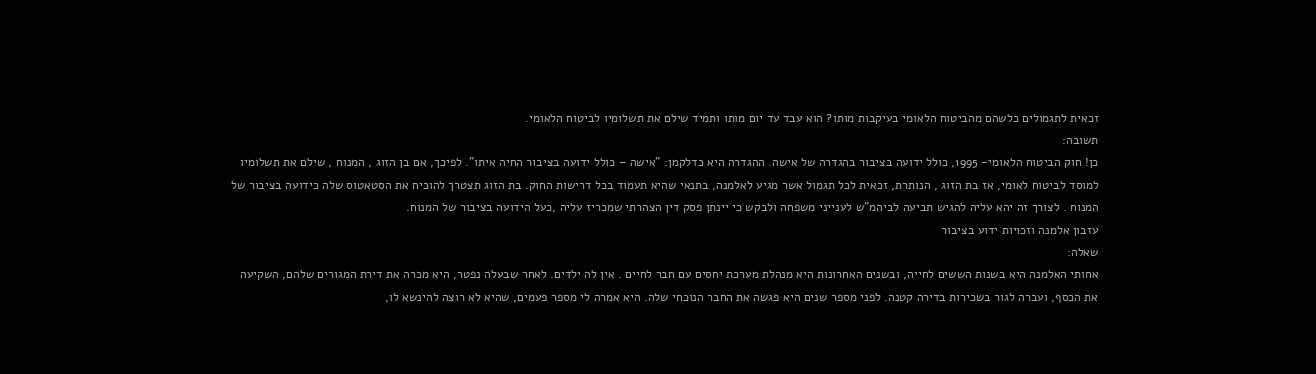זכאית לתגמולים כלשהם מהביטוח הלאומי בעיקבות מותו? הוא עבד עד יום מותו ותמיד שילם את תשלומיו לביטוח הלאומי.
תשובה:
כן! חוק הביטוח הלאומי- 1995, כולל ידועה בציבור בהגדרה של אישה. ההגדרה היא כדלקמן: "אישה – כולל ידועה בציבור החיה איתו". לפיכך, אם בן הזוג , המנוח , שילם את תשלומיו למוסד לביטוח לאומי, אז בת הזוג , הנותרת, זכאית לכל תגמול אשר מגיע לאלמנה, בתנאי שהיא תעמוד בכל דרישות החוק. בת הזוג תצטרך להוכיח את הסטאטוס שלה כידועה בציבור של המנוח . לצורך זה יהא עליה להגיש תביעה לביהמ"ש לענייני משפחה ולבקש כי יינתן פסק דין הצהרתי שמכריז עליה ,כעל הידועה בציבור של המנוח.
עזבון אלמנה וזכויות ידוע בציבור
שאלה:
אחותי האלמנה היא בשנות הששים לחייה, ובשנים האחרונות היא מנהלת מערכת יחסים עם חבר לחיים . אין לה ילדים. לאחר שבעלה נפטר, היא מכרה את דירת המגורים שלהם, השקיעה את הכסף, ועברה לגור בשכירות בדירה קטנה. לפני מספר שנים היא פגשה את החבר הנוכחי שלה. היא אמרה לי מספר פעמים, שהיא לא רוצה להינשא לו,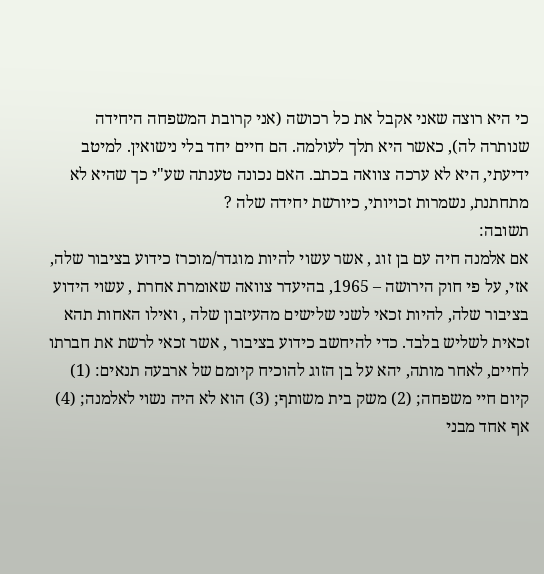כי היא רוצה שאני אקבל את כל רכושה (אני קרובת המשפחה היחידה שנותרה לה), כאשר היא תלך לעולמה. הם חיים יחד בלי נישואין. למיטב ידיעתי, היא לא ערכה צוואה בכתב. האם נכונה טענתה שע"י כך שהיא לא מתחתנת, נשמרות זכויותי, כיורשת יחידה שלה ?
תשובה:
אם אלמנה חיה עם בן זוג , אשר עשוי להיות מוגדר/מוכרז כידוע בציבור שלה, אזי, על פי חוק הירושה – 1965, בהיעדר צוואה שאומרת אחרת , עשוי הידוע בציבור שלה, להיות זכאי לשני שלישים מהעיזבון שלה , ואילו האחות תהא זכאית לשליש בלבד. כדי להיחשב כידוע בציבור , אשר זכאי לרשת את חברתו לחיים, לאחר מותה, יהא על בן הזוג להוכיח קיומם של ארבעה תנאים: (1) קיום חיי משפחה; (2) משק בית משותף; (3) הוא לא היה נשוי לאלמנה; (4) אף אחד מבני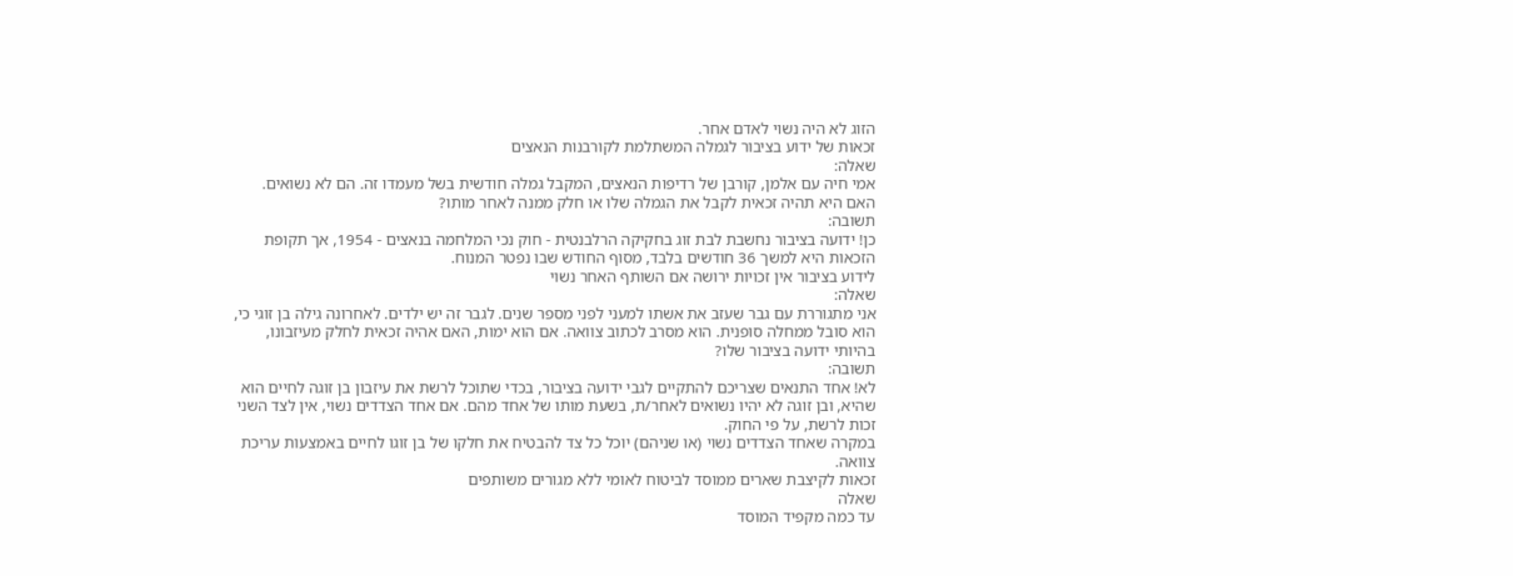הזוג לא היה נשוי לאדם אחר.
זכאות של ידוע בציבור לגמלה המשתלמת לקורבנות הנאצים
שאלה:
אמי חיה עם אלמן, קורבן של רדיפות הנאצים, המקבל גמלה חודשית בשל מעמדו זה. הם לא נשואים. האם היא תהיה זכאית לקבל את הגמלה שלו או חלק ממנה לאחר מותו?
תשובה:
כן! ידועה בציבור נחשבת לבת זוג בחקיקה הרלבנטית - חוק נכי המלחמה בנאצים - 1954, אך תקופת הזכאות היא למשך 36 חודשים בלבד, מסוף החודש שבו נפטר המנוח.
לידוע בציבור אין זכויות ירושה אם השותף האחר נשוי
שאלה:
אני מתגוררת עם גבר שעזב את אשתו למעני לפני מספר שנים. לגבר זה יש ילדים. לאחרונה גילה בן זוגי כי, הוא סובל ממחלה סופנית. הוא מסרב לכתוב צוואה. אם הוא ימות, האם אהיה זכאית לחלק מעיזבונו, בהיותי ידועה בציבור שלו?
תשובה:
לא! אחד התנאים שצריכם להתקיים לגבי ידועה בציבור, בכדי שתוכל לרשת את עיזבון בן זוגה לחיים הוא שהיא, ובן זוגה לא יהיו נשואים לאחר/ת, בשעת מותו של אחד מהם. אם אחד הצדדים נשוי, אין לצד השני זכות לרשת, על פי החוק.
במקרה שאחד הצדדים נשוי (או שניהם) יוכל כל צד להבטיח את חלקו של בן זוגו לחיים באמצעות עריכת צוואה.
זכאות לקיצבת שארים ממוסד לביטוח לאומי ללא מגורים משותפים
שאלה
עד כמה מקפיד המוסד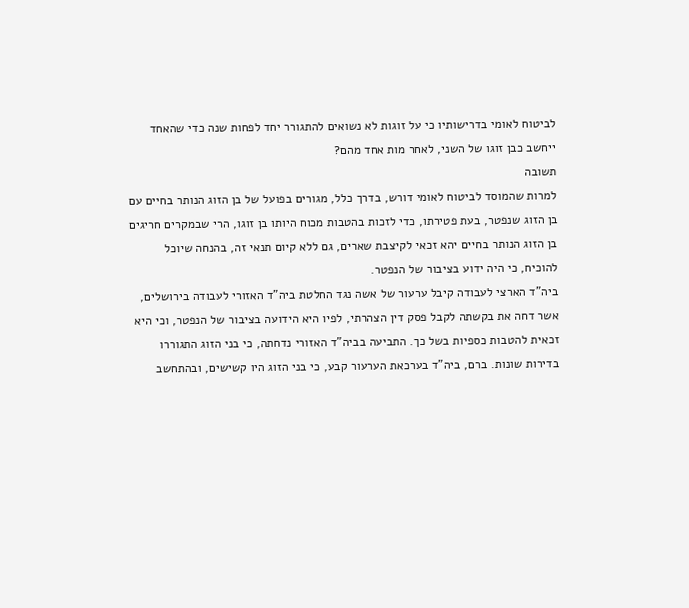לביטוח לאומי בדרישותיו כי על זוגות לא נשואים להתגורר יחד לפחות שנה כדי שהאחד ייחשב כבן זוגו של השני, לאחר מות אחד מהם?
תשובה
למרות שהמוסד לביטוח לאומי דורש, בדרך כלל, מגורים בפועל של בן הזוג הנותר בחיים עם בן הזוג שנפטר, בעת פטירתו, כדי לזכות בהטבות מכוח היותו בן זוגו, הרי שבמקרים חריגים בן הזוג הנותר בחיים יהא זכאי לקיצבת שארים, גם ללא קיום תנאי זה, בהנחה שיוכל להוכיח, כי היה ידוע בציבור של הנפטר.
ביה"ד הארצי לעבודה קיבל ערעור של אשה נגד החלטת ביה"ד האזורי לעבודה בירושלים, אשר דחה את בקשתה לקבל פסק דין הצהרתי, לפיו היא הידועה בציבור של הנפטר, וכי היא זכאית להטבות כספיות בשל כך. התביעה בביה"ד האזורי נדחתה, כי בני הזוג התגוררו בדירות שונות. ברם, ביה"ד בערכאת הערעור קבע, כי בני הזוג היו קשישים, ובהתחשב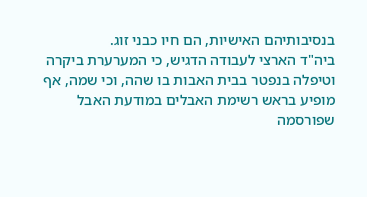בנסיבותיהם האישיות, הם חיו כבני זוג.
ביה"ד הארצי לעבודה הדגיש, כי המערערת ביקרה וטיפלה בנפטר בבית האבות בו שהה, וכי שמה, אף מופיע בראש רשימת האבלים במודעת האבל שפורסמה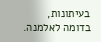בעיתונות, בדומה לאלמנה.